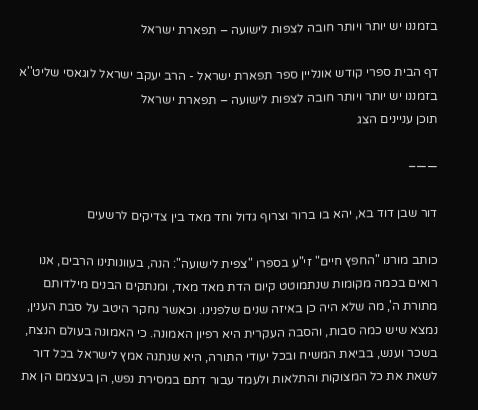בזמננו יש יותר ויותר חובה לצפות לישועה – תפארת ישראל

דף הבית ספרי קודש אונליין ספר תפארת ישראל - הרב יעקב ישראל לוגאסי שליט''א בזמננו יש יותר ויותר חובה לצפות לישועה – תפארת ישראל
תוכן עניינים הצג

——–

דור שבן דוד בא, יהא בו ברור וצרוף גדול וחד מאד בין צדיקים לרשעים

כותב מורנו "החפץ חיים" זי"ע בספרו "צפית לישועה": הנה, בעוונותינו הרבים, אנו רואים בכמה מקומות שנתמוטט קיום הדת מאד מאד, ומנתקים הבנים מילדותם מתורת ה', מה שלא היה כן באיזה שנים שלפנינו. וכאשר נחקר היטב על סבת הענין, נמצא שיש כמה סבות, והסבה העקרית היא רפיון האמונה. כי האמונה בעולם הנצח, בשכר וענש, בביאת המשיח ובכל יעודי התורה, היא שנתנה אמץ לישראל בכל דור לשאת את כל המצוקות והתלאות ולעמד עבור דתם במסירת נפש, הן בעצמם הן את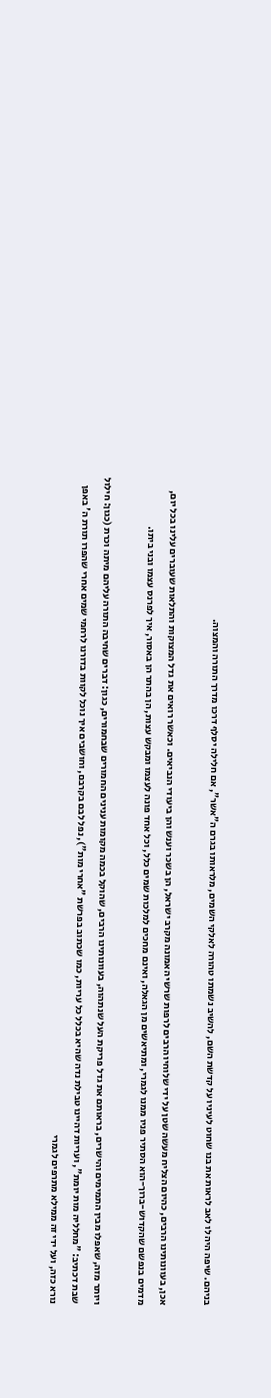בניהם. שיפה היה לו לאב לראות את בנו שחוט לעיניו על קדשת השם, להשיב נשמתו טהורה לאלקי השמים, מלראותו בגרם ה"אשר", אם חלילה יסלף דרכו מדרך התורה והמצוה.

אכן, בעוונותינו הרבים, כהיום הצליח מעשה שטן על ידי שלוחיו הרבים לרפות שרשי האמונה מקרב ישראל, הן בשכר וענש והן ביעודי הנביאים. וכאשר רואים את גדל המצוקות והתלאות שעוברים עלינו בכל יום, מדמים בנפשם שהקדוש-ברוך-הוא הסתיר פניו ממנו לגמרי, ומתיאשים מן הגאלה, ואינם מחכים למלכות שמים כלל, וכל אחד פונה לעצמו ומבקש עצות, הן בהתר הן באסור, איך לפרנס עצמו ובני ביתו.

ויותר מזה, שאפלו מבין התמימים והישרים, בראותם את גדל פריקת העל שנתהוה, בעוונותינו הרבים, שהוקל בכמה מקומות ענינים החמורים שבחמורים, כגון: דברים שחיבה התורה עליהם מיתה וכרת (כגון: חילול שבת דכתיב: "מחלליה מות יומת", ועריות דהיינו טבילת נדה שהיא בכלל כל עריות, כמו שכתוב בפרשת "אחרי מות"), נפל לבם בקרבם, וחושבים איך נוכל לקוות בדורנו לרחמי שמים אחרי שהפרו תורת ה' באפן נורא כזה, ועל ידי זה ממילא מתרפים לגמרי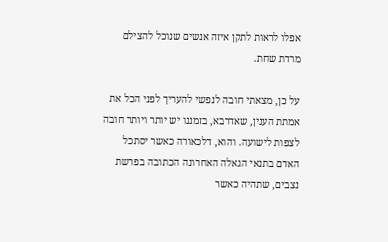אפלו לראות לתקן איזה אנשים שנוכל להצילם מרדת שחת.

על כן, מצאתי חובה לנפשי להעריך לפני הכל את אמתת הענין, שאדרבא, בזמננו יש יותר ויותר חובה לצפות לישועה. והוא, דלכאורה כאשר יסתכל האדם בתנאי הגאלה האחרונה הכתובה בפרשת נצבים, שתהיה כאשר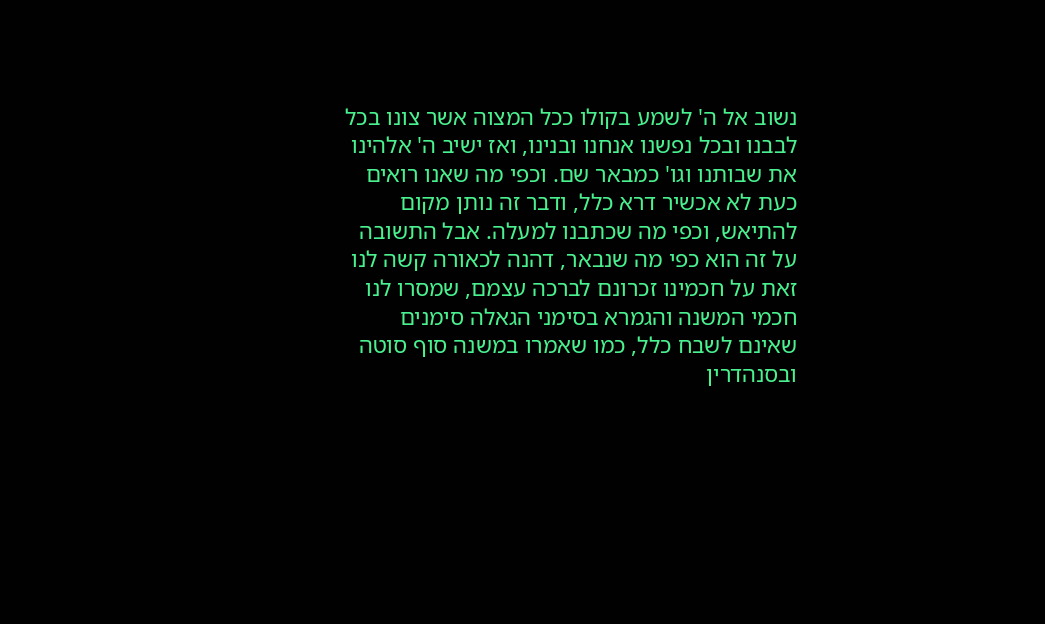נשוב אל ה' לשמע בקולו ככל המצוה אשר צונו בכל לבבנו ובכל נפשנו אנחנו ובנינו, ואז ישיב ה' אלהינו את שבותנו וגו' כמבאר שם. וכפי מה שאנו רואים כעת לא אכשיר דרא כלל, ודבר זה נותן מקום להתיאש, וכפי מה שכתבנו למעלה. אבל התשובה על זה הוא כפי מה שנבאר, דהנה לכאורה קשה לנו זאת על חכמינו זכרונם לברכה עצמם, שמסרו לנו חכמי המשנה והגמרא בסימני הגאלה סימנים שאינם לשבח כלל, כמו שאמרו במשנה סוף סוטה ובסנהדרין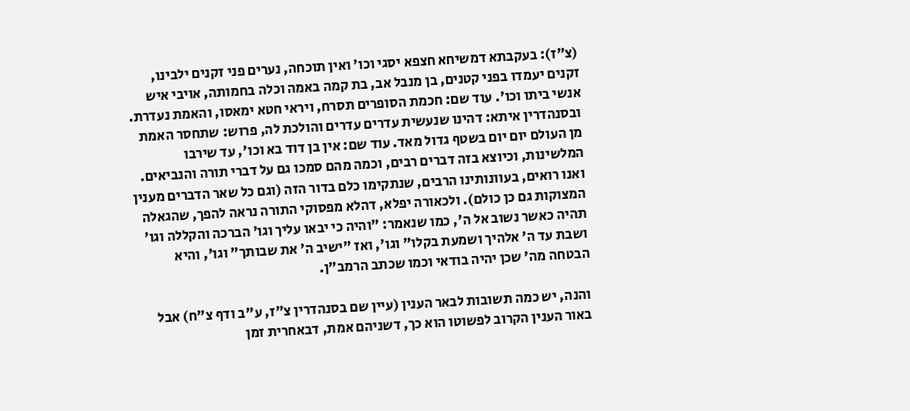(צ"ז): בעקבתא דמשיחא חצפא יסגי וכו' ואין תוכחה, נערים פני זקנים ילבינו, זקנים יעמדו בפני קטנים, בן מנבל אב, בת קמה באמה וכלה בחמותה, אויבי איש אנשי ביתו וכו'. עוד שם: חכמת הסופרים תסרח, ויראי חטא ימאסו, והאמת נעדרת. ובסנהדרין איתא: דהינו שנעשית עדרים עדרים והולכת לה, פרוש: שתחסר האמת מן העולם יום יום בשטף גדול מאד. עוד שם: אין בן דוד בא וכו', עד שירבו המלשינות, וכיוצא בזה דברים רבים, וכמה מהם סמכו גם על דברי תורה והנביאים. ואנו רואים, בעוונותינו הרבים, שנתקימו כלם בדור הזה (וגם כל שאר הדברים מענין המצוקות גם כן כולם). ולכאורה יפלא, דהלא מפסוקי התורה נראה להפך, שהגאלה תהיה כאשר נשוב אל ה', כמו שנאמר: "והיה כי יבאו עליך וגו' הברכה והקללה וגו' ושבת עד ה' אלהיך ושמעת בקלו" וגו', ואז "ישיב ה' את שבותך" וגו', והיא הבטחה מה' שכן יהיה בודאי וכמו שכתב הרמב"ן.

והנה, יש כמה תשובות לבאר הענין (עיין שם בסנהדרין צ"ז, ע"ב ודף צ"ח) אבל באור הענין הקרוב לפשוטו הוא כך, דשניהם אמת, דבאחרית זמן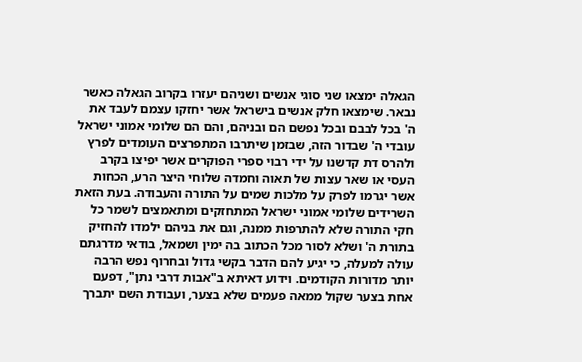הגאלה ימצאו שני סוגי אנשים ושניהם יעזרו בקרוב הגאלה כאשר נבאר. שימצאו חלק אנשים בישראל אשר יחזקו עצמם לעבד את ה' בכל לבבם ובכל נפשם הם ובניהם, והם הם שלומי אמוני ישראל עובדי ה' שבדור הזה, שבזמן שיתרבו המתפרצים העומדים לפרץ ולהרס דת קדשנו על ידי רבוי ספרי הפוקרים אשר יפיצו בקרב העסי או שאר עצות של תאוה וחמדה שלוחי היצר הרע, הכחות אשר יגרמו לפרק על מלכות שמים על התורה והעבודה. בעת הזאת השרידים שלומי אמוני ישראל המתחזקים ומתאמצים לשמר כל חקי התורה שלא להתרפות ממנה, וגם את בניהם ילמדו להחזיק בתורת ה' ושלא לסור מכל הכתוב בה ימין ושמאל, בודאי מדרגתם עולה למעלה, כי יגיע להם הדבר בקשי גדול ובחרוף נפש הרבה יותר מדורות הקודמים. וידוע דאיתא ב"אבות דרבי נתן", דפעם אחת בצער שקול ממאה פעמים שלא בצער, ועבודת השם יתברך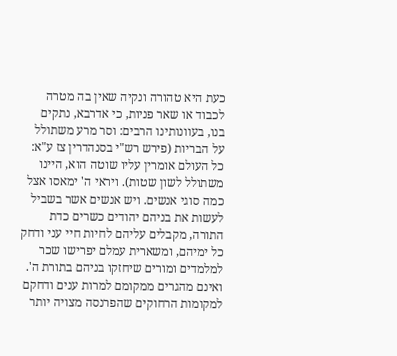כעת היא טהורה ונקיה שאין בה מטרה לכבוד או שאר פניות, כי אדרבא, נתקים בנו, בעוונותינו הרבים: וסר מרע משתולל על הבריות (פירש רש"י בסנהדרין צז ע"א: כל העולם אומרין עליו שוטה הוא, היינו משתולל לשון שטות). ויראי ה' ימאסו אצל כמה סוגי אנשים. ויש אנשים אשר בשביל לעשות את בניהם יהודים כשרים כדת התורה, מקבלים עליהם לחיות חיי עני ודחק כל ימיהם, ומשארית עמלם יפרישו שכר למלמדים ומורים שיחזקו בניהם בתורת ה'. ואינם מהגרים ממקומם למרות ענים ודחקם למקומות הרחוקים שהפרנסה מצויה יותר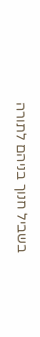בשביל חנוך בניהם לתורה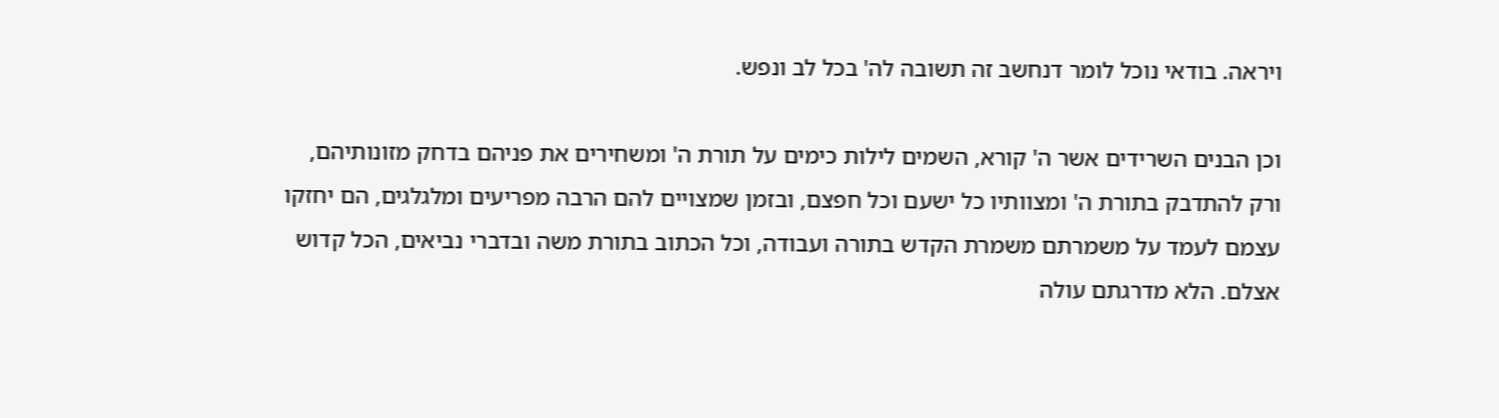ויראה. בודאי נוכל לומר דנחשב זה תשובה לה' בכל לב ונפש.

וכן הבנים השרידים אשר ה' קורא, השמים לילות כימים על תורת ה' ומשחירים את פניהם בדחק מזונותיהם, ורק להתדבק בתורת ה' ומצוותיו כל ישעם וכל חפצם, ובזמן שמצויים להם הרבה מפריעים ומלגלגים, הם יחזקו עצמם לעמד על משמרתם משמרת הקדש בתורה ועבודה, וכל הכתוב בתורת משה ובדברי נביאים, הכל קדוש אצלם. הלא מדרגתם עולה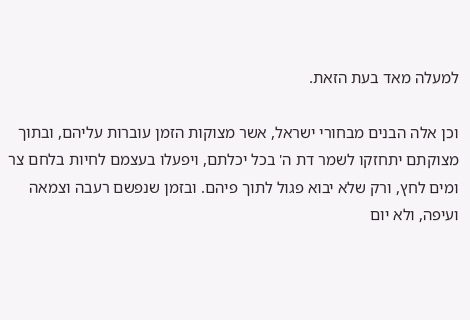למעלה מאד בעת הזאת.

וכן אלה הבנים מבחורי ישראל, אשר מצוקות הזמן עוברות עליהם, ובתוך מצוקתם יתחזקו לשמר דת ה' בכל יכלתם, ויפעלו בעצמם לחיות בלחם צר ומים לחץ, ורק שלא יבוא פגול לתוך פיהם. ובזמן שנפשם רעבה וצמאה ועיפה, ולא יום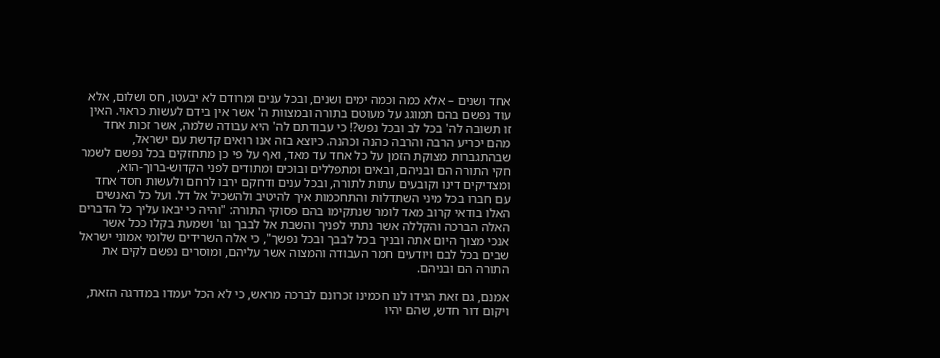אחד ושנים – אלא כמה וכמה ימים ושנים, ובכל ענים ומרודם לא יבעטו, חס ושלום, אלא עוד נפשם בהם תמוגג על מעוטם בתורה ובמצוות ה' אשר אין בידם לעשות כראוי. האין זו תשובה לה' בכל לב ובכל נפש?! כי עבודתם לה' היא עבודה שלמה, אשר זכות אחד מהם יכריע הרבה והרבה כהנה וכהנה. כיוצא בזה אנו רואים קדשת עם ישראל, שבהתגברות מצוקת הזמן על כל אחד עד מאד, ואף על פי כן מתחזקים בכל נפשם לשמר חקי התורה הם ובניהם, ובאים ומתפללים ובוכים ומתודים לפני הקדוש-ברוך-הוא, ומצדיקים דינו וקובעים עתות לתורה, ובכל ענים ודחקם ירבו לרחם ולעשות חסד אחד עם חברו בכל מיני השתדלות והתחכמות איך להיטיב ולהשכיל אל דל. ועל כל האנשים האלו בודאי קרוב מאד לומר שנתקימו בהם פסוקי התורה: "והיה כי יבאו עליך כל הדברים האלה הברכה והקללה אשר נתתי לפניך והשבת אל לבבך וגו' ושמעת בקלו ככל אשר אנכי מצוך היום אתה ובניך בכל לבבך ובכל נפשך", כי אלה השרידים שלומי אמוני ישראל שבים בכל לבם ויודעים חמר העבודה והמצוה אשר עליהם, ומוסרים נפשם לקים את התורה הם ובניהם.

אמנם, גם זאת הגידו לנו חכמינו זכרונם לברכה מראש, כי לא הכל יעמדו במדרגה הזאת, ויקום דור חדש, שהם יהיו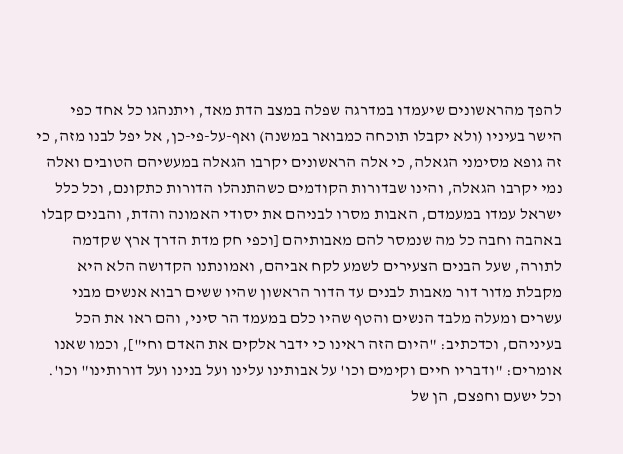להפך מהראשונים שיעמדו במדרגה שפלה במצב הדת מאד, ויתנהגו כל אחד כפי הישר בעיניו (ולא יקבלו תוכחה כמבואר במשנה) ואף-על-פי-כן, אל יפל לבנו מזה, כי זה גופא מסימני הגאלה, כי אלה הראשונים יקרבו הגאלה במעשיהם הטובים ואלה נמי יקרבו הגאלה, והינו שבדורות הקודמים כשהתנהלו הדורות כתקונם, וכל כלל ישראל עמדו במעמדם, האבות מסרו לבניהם את יסודי האמונה והדת, והבנים קבלו באהבה וחבה כל מה שנמסר להם מאבותיהם [וכפי חק מדת הדרך ארץ שקדמה לתורה, שעל הבנים הצעירים לשמע לקח אביהם, ואמונתנו הקדושה הלא היא מקבלת מדור דור מאבות לבנים עד הדור הראשון שהיו ששים רבוא אנשים מבני עשרים ומעלה מלבד הנשים והטף שהיו כלם במעמד הר סיני, והם ראו את הכל בעיניהם, וכדכתיב: "היום הזה ראינו כי ידבר אלקים את האדם וחי"], וכמו שאנו אומרים: "ודבריו חיים וקימים וכו' על אבותינו עלינו ועל בנינו ועל דורותינו" וכו'. וכל ישעם וחפצם, הן של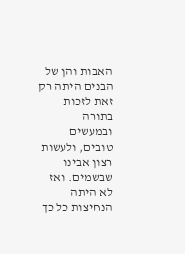האבות והן של הבנים היתה רק זאת לזכות בתורה ובמעשים טובים, ולעשות רצון אבינו שבשמים. ואז לא היתה הנחיצות כל כך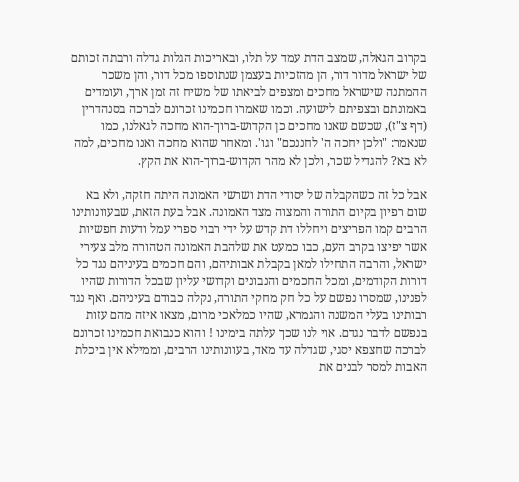בקרוב הגאלה, שמצב הדת עמד על תלו, ובאריכות הגלות גדלה ורבתה זכותם של ישראל מדור דור, הן מהזכיות בעצמן שנתוספו מכל דור, והן משכר ההמתנה שישראל מחכים ומצפים לביאתו של משיח זה זמן ארך, ועומדים באמונתם ובצפיתם לישועה. וכמו שאמרו חכמינו זכרונם לברכה בסנהדרין (דף צ"ז), שכשם שאנו מחכים כן הקדוש-ברוך-הוא מחכה לגאלנו, כמו שנאמר: "ולכן יחכה ה' לחננכם" וגו'. ומאחר שהוא מחכה ואנו מחכים, למה לא בא? להגדיל שכר, ולכן לא מהר הקדוש-ברוך-הוא את הקץ.

אבל כל זה כשהקבלה של יסודי הדת ושרשי האמונה היתה חזקה, ולא בא שום רפיון בקיום התורה והמצוה מצד האמונה. אבל בעת הזאת, שבעוונותינו הרבים קמו הפריצים ויחללו דת קדש על ידי רבוי ספרי עמל ודעות חפשיות אשר יפיצו בקרב העם, כבו כמעט את שלהבת האמונה הטהורה מלב צעירי ישראל, והרבה התחילו למאן בקבלת אבותיהם, והם חכמים בעיניהם נגד כל דורות הקודמים, ומכל החכמים והנבונים וקדושי עליון שבכל הדורות שהיו לפנינו, שמסרו נפשם על כל חק מחקי התורה, נקלה כבודם בעיניהם. ואף נגד רבותינו בעלי המשנה והגמרא, שהיו כמלאכי מרום, מצאו איזה מהם עזות בנפשם לדבר נגדם. אוי לנו שכך עלתה בימינו ! והוא כנבואת חכמינו זכרונם לברכה שחצפא יסגי, שגדלה עד מאד, בעוונותינו הרבים, וממילא אין ביכלת האבות למסר לבנים את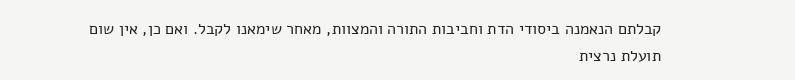קבלתם הנאמנה ביסודי הדת וחביבות התורה והמצוות, מאחר שימאנו לקבל. ואם כן, אין שום תועלת נרצית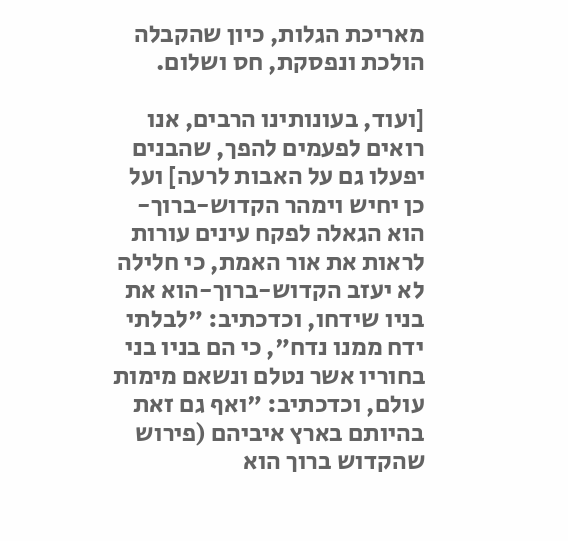מאריכת הגלות, כיון שהקבלה הולכת ונפסקת, חס ושלום.

[ועוד, בעונותינו הרבים, אנו רואים לפעמים להפך, שהבנים יפעלו גם על האבות לרעה] ועל כן יחיש וימהר הקדוש-ברוך-הוא הגאלה לפקח עינים עורות לראות את אור האמת, כי חלילה לא יעזב הקדוש-ברוך-הוא את בניו שידחו, וכדכתיב: "לבלתי ידח ממנו נדח", כי הם בניו בני בחוריו אשר נטלם ונשאם מימות עולם, וכדכתיב: "ואף גם זאת בהיותם בארץ איביהם (פירוש שהקדוש ברוך הוא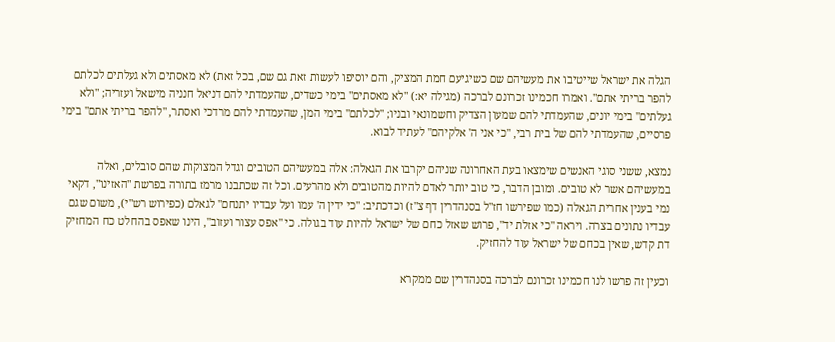הגלה את ישראל שייטיבו את מעשיהם שם כשיגיעם חמת המציק, והם יוסיפו לעשות זאת גם שם, בכל זאת) לא מאסתים ולא געלתים לכלתם להפר בריתי אתם". ואמרו חכמינו זכרונם לברכה (מגילה יא:) "לא מאסתים" בימי כשדים, שהעמדתי להם דניאל חנניה מישאל ועזריה; "ולא געלתים" בימי יונים, שהעמדתי להם שמעון הצדיק וחשמונאי ובניו; "לכלתם" בימי המן, שהעמדתי להם מרדכי ואסתר, "להפר בריתי אתם" בימי פרסיים, שהעמדתי להם של בית רבי, "כי אני ה' אלקיהם" לעתיד לבוא.

נמצא, ששני סוגי האנשים שימצאו בעת האחרונה שניהם יקרבו את הגאלה: אלה במעשיהם הטובים וגדל המצוקות שהם סובלים, ואלה במעשיהם אשר לא טובים. ומובן הדבר, כי טוב יותר לאדם להיות מהטובים ולא מהרעים. וכל זה שכתבנו מרמז בתורה בפרשת "האזינו", דקאי נמי בענין אחרית הגאלה (כמו שפירשו חז"ל בסנהדרין דף צ"ז) וכדכתיב: "כי ידין ה' עמו ועל עבדיו יתנחם" לגאלם (כפירוש רש"י), משום שגם עבדיו נתונים בצרה. ויראה "כי אזלת יד", פרוש שאזל כחם של ישראל להיות עוד בגולה. כי "אפס עצור ועזוב", הינו שאפס בהחלט כח המחזיק דת קדש, שאין בכחם של ישראל עוד להחזיק.

וכעין זה פרשו לנו חכמינו זכרונם לברכה בסנהדרין שם ממקרא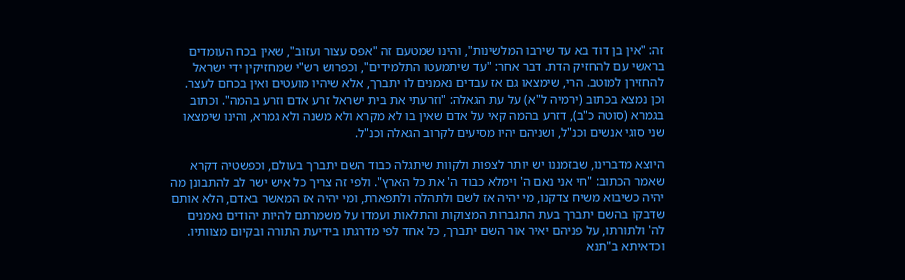זה: "אין בן דוד בא עד שירבו המלשינות", והינו שמטעם זה "אפס עצור ועזוב", שאין בכח העומדים בראשי עם להחזיק הדת. דבר אחר: "עד שיתמעטו התלמידים", וכפרוש רש"י שמחזיקין ידי ישראל להחזירן למוטב. הרי, שימצאו גם אז עבדים נאמנים לו יתברך, אלא שיהיו מועטים ואין בכחם לעצר. וכן נמצא בכתוב (ירמיה ל"א) על עת הגאלה: "וזרעתי את בית ישראל זרע אדם וזרע בהמה". וכתוב בגמרא (סוטה כ"ב), דזרע בהמה קאי על אדם שאין בו לא מקרא ולא משנה ולא גמרא, והינו שימצאו שני סוגי אנשים וכנ"ל, ושניהם יהיו מסיעים לקרוב הגאלה וכנ"ל.

היוצא מדברינו, שבזמננו יש יותר לצפות ולקוות שיתגלה כבוד השם יתברך בעולם, וכפשטיה דקרא שאמר הכתוב: "חי אני נאם ה' וימלא כבוד ה' את כל הארץ". ולפי זה צריך כל איש ישר לב להתבונן מה יהיה כשיבוא משיח צדקנו, מי יהיה אז לשם ולתהלה ולתפארת, ומי יהיה אז המאשר באדם, הלא אותם שדבקו בהשם יתברך בעת התגברות המצוקות והתלאות ועמדו על משמרתם להיות יהודים נאמנים לה' ולתורתו, על פניהם יאיר אור השם יתברך, כל אחד לפי מדרגתו בידיעת התורה ובקיום מצוותיו. וכדאיתא ב"תנא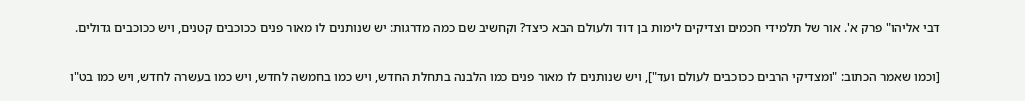דבי אליהו" פרק א'. אור של תלמידי חכמים וצדיקים לימות בן דוד ולעולם הבא כיצד? וקחשיב שם כמה מדרגות: יש שנותנים לו מאור פנים ככוכבים קטנים, ויש ככוכבים גדולים.

[וכמו שאמר הכתוב: "ומצדיקי הרבים ככוכבים לעולם ועד"], ויש שנותנים לו מאור פנים כמו הלבנה בתחלת החדש, ויש כמו בחמשה לחדש, ויש כמו בעשרה לחדש, ויש כמו בט"ו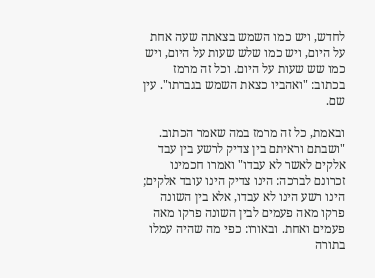לחדש, ויש כמו השמש בצאתה שעה אחת על היום, ויש כמו שלש שעות על היום, ויש כמו שש שעות על היום. וכל זה מרמז בכתוב: "ואהביו כצאת השמש בגברתו". עין שם.

ובאמת, כל זה מרמז במה שאמר הכתוב. "ושבתם וראיתם בין צדיק לרשע בין עבד אלקים לאשר לא עבדו" ואמרו חכמינו זכרונם לברכה: הינו צדיק הינו עובד אלקים; הינו רשע הינו לא עבדו, אלא בין השונה פרקו מאה פעמים לבין השונה פרקו מאה פעמים ואחת. ובאורו: כפי מה שהיה עמלו בתורה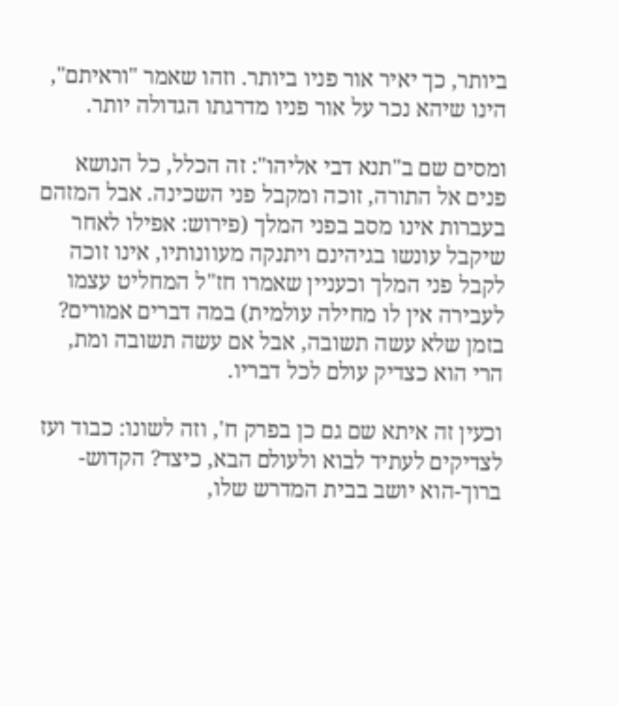ביותר, כך יאיר אור פניו ביותר. וזהו שאמר "וראיתם", הינו שיהא נכר על אור פניו מדרגתו הגדולה יותר.

ומסים שם ב"תנא דבי אליהו": זה הכלל, כל הנושא פנים אל התורה, זוכה ומקבל פני השכינה. אבל המזהם בעברות אינו מסב בפני המלך (פירוש: אפילו לאחר שיקבל עונשו בגיהינם ויתנקה מעוונותיו, אינו זוכה לקבל פני המלך וכעניין שאמרו חז"ל המחליט עצמו לעבירה אין לו מחילה עולמית) במה דברים אמורים? בזמן שלא עשה תשובה, אבל אם עשה תשובה ומת, הרי הוא כצדיק עולם לכל דבריו.

וכעין זה איתא שם גם כן בפרק ח', וזה לשונו: כבוד ועז לצדיקים לעתיד לבוא ולעולם הבא, כיצד? הקדוש-ברוך-הוא יושב בבית המדרש שלו,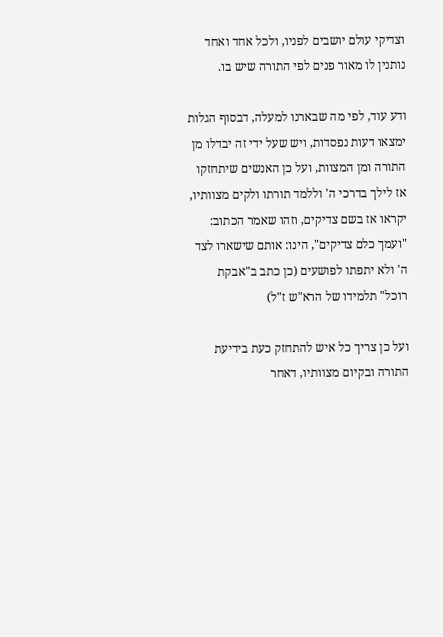וצדיקי עולם יושבים לפניו, ולכל אחד ואחד נותנין לו מאור פנים לפי התורה שיש בו.

ודע עוד, לפי מה שבארנו למעלה, דבסוף הגלות ימצאו דעות נפסדות, ויש שעל ידי זה יבדלו מן התורה ומן המצוות, ועל כן האנשים שיתחזקו אז לילך בדרכי ה' וללמד תורתו ולקים מצוותיו, יקראו אז בשם צדיקים, וזהו שאמר הכתוב: "ועמך כלם צדיקים", הינו: אותם שישארו לצד ה' ולא יתפתו לפושעים (כן כתב ב"אבקת רוכל" תלמידו של הרא"ש ז"ל)

ועל כן צריך כל איש להתחזק כעת בידיעת התורה ובקיום מצוותיו, דאחר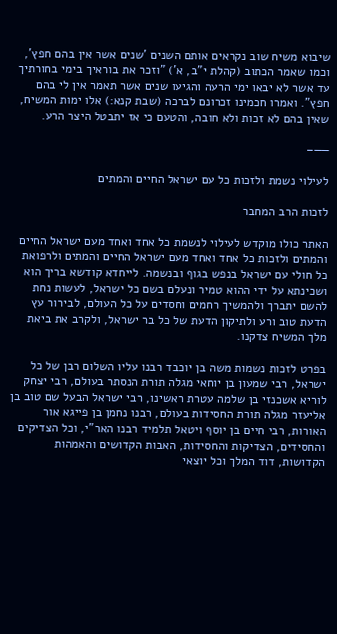שיבוא משיח שוב נקראים אותם השנים 'שנים אשר אין בהם חפץ', וכמו שאמר הכתוב (קהלת י"ב, א') "וזכר את בוראיך בימי בחורתיך עד אשר לא יבאו ימי הרעה והגיעו שנים אשר תאמר אין לי בהם חפץ". ואמרו חכמינו זכרונם לברכה (שבת קנא:) אלו ימות המשיח, שאין בהם לא זכות ולא חובה, והטעם כי אז יתבטל היצר הרע.

——–

לעילוי נשמת ולזכות כל עם ישראל החיים והמתים

לזכות הרב המחבר

האתר כולו מוקדש לעילוי לנשמת כל אחד ואחד מעם ישראל החיים והמתים ולזכות כל אחד ואחד מעם ישראל החיים והמתים ולרפואת כל חולי עם ישראל בנפש בגוף ובנשמה. לייחדא קודשא בריך הוא ושכינתא על ידי ההוא טמיר ונעלם בשם כל ישראל, לעשות נחת להשם יתברך ולהמשיך רחמים וחסדים על כל העולם, לבירור עץ הדעת טוב ורע ולתיקון הדעת של כל בר ישראל, ולקרב את ביאת מלך המשיח צדקנו.

בפרט לזכות נשמות משה בן יוכבד רבנו עליו השלום רבן של כל ישראל, רבי שמעון בן יוחאי מגלה תורת הנסתר בעולם, רבי יצחק לוריא אשכנזי בן שלמה עטרת ראשינו, רבי ישראל הבעל שם טוב בן אליעזר מגלה תורת החסידות בעולם, רבנו נחמן בן פייגא אור האורות, רבי חיים בן יוסף ויטאל תלמיד רבנו האר"י, וכל הצדיקים והחסידים, הצדיקות והחסידות, האבות הקדושים והאמהות הקדושות, דוד המלך וכל יוצאי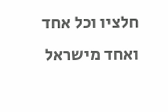חלציו וכל אחד ואחד מישראל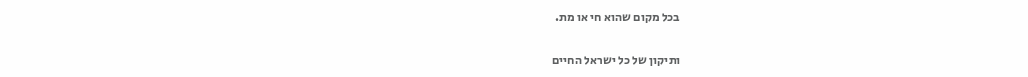בכל מקום שהוא חי או מת.

ותיקון של כל ישראל החיים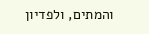והמתים, ולפדיון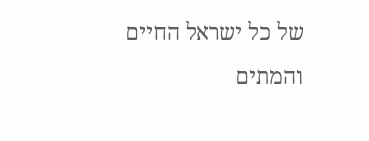של כל ישראל החיים והמתים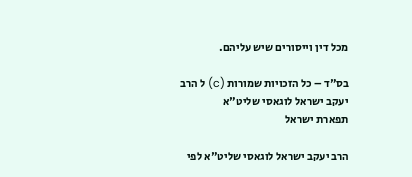מכל דין וייסורים שיש עליהם.

בס"ד – כל הזכויות שמורות (c) ל הרב יעקב ישראל לוגאסי שליט"א
תפארת ישראל

הרב יעקב ישראל לוגאסי שליט"א לפי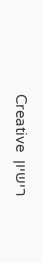רישיון  Creative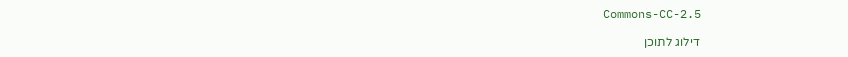Commons-CC-2.5

דילוג לתוכן